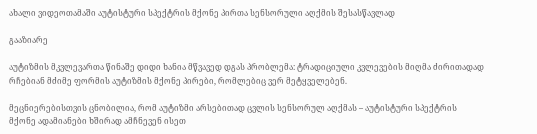ახალი ვიდეოთამაში აუტისტური სპექტრის მქონე პირთა სენსორული აღქმის შესასწავლად

გააზიარე

აუტიზმის მკვლევართა წინაშე დიდი ხანია მწვავედ დგას პრობლემა: ტრადიციული კვლევების მიღმა ძირითადად რჩებიან მძიმე ფორმის აუტიზმის მქონე პირები, რომლებიც ვერ მეტყველებენ.

მეცნიერებისთვის ცნობილია, რომ აუტიზმი არსებითად ცვლის სენსორულ აღქმას – აუტისტური სპექტრის მქონე ადამიანები ხშირად ამჩნევენ ისეთ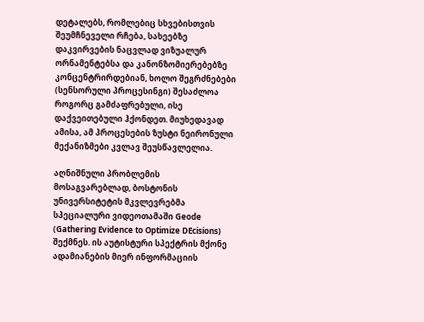დეტალებს, რომლებიც სხვებისთვის შეუმჩნეველი რჩება, სახეებზე დაკვირვების ნაცვლად ვიზუალურ ორნამენტებსა და კანონზომიერებებზე კონცენტრირდებიან, ხოლო შეგრძნებები (სენსორული პროცესინგი) შესაძლოა როგორც გამძაფრებული, ისე დაქვეითებული ჰქონდეთ. მიუხედავად ამისა, ამ პროცესების ზუსტი ნეირონული მექანიზმები კვლავ შეუსწავლელია.

აღნიშნული პრობლემის მოსაგვარებლად, ბოსტონის უნივერსიტეტის მკვლევრებმა სპეციალური ვიდეოთამაში Geode (Gathering Evidence to Optimize DEcisions) შექმნეს. ის აუტისტური სპექტრის მქონე ადამიანების მიერ ინფორმაციის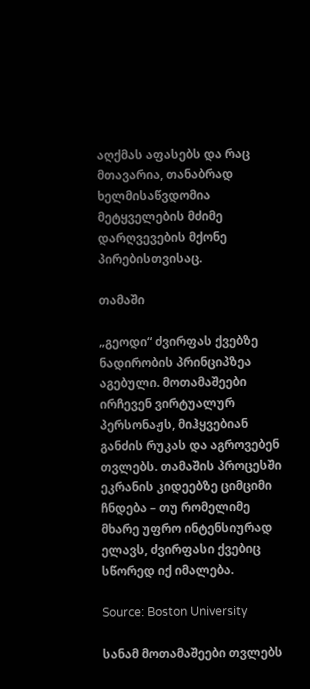აღქმას აფასებს და რაც მთავარია, თანაბრად ხელმისაწვდომია მეტყველების მძიმე დარღვევების მქონე პირებისთვისაც.

თამაში

„გეოდი“ ძვირფას ქვებზე ნადირობის პრინციპზეა აგებული. მოთამაშეები ირჩევენ ვირტუალურ პერსონაჟს, მიჰყვებიან განძის რუკას და აგროვებენ თვლებს. თამაშის პროცესში ეკრანის კიდეებზე ციმციმი ჩნდება – თუ რომელიმე მხარე უფრო ინტენსიურად ელავს, ძვირფასი ქვებიც სწორედ იქ იმალება.

Source: Boston University

სანამ მოთამაშეები თვლებს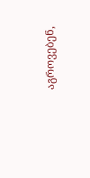აგროვებენ,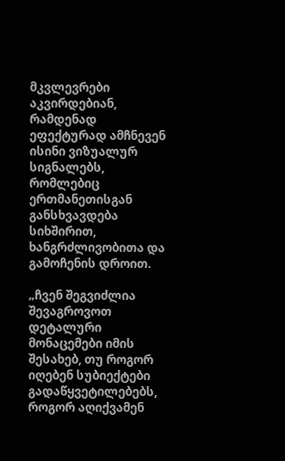მკვლევრები აკვირდებიან, რამდენად ეფექტურად ამჩნევენ ისინი ვიზუალურ სიგნალებს, რომლებიც ერთმანეთისგან განსხვავდება სიხშირით, ხანგრძლივობითა და გამოჩენის დროით.

„ჩვენ შეგვიძლია შევაგროვოთ დეტალური მონაცემები იმის შესახებ, თუ როგორ იღებენ სუბიექტები გადაწყვეტილებებს, როგორ აღიქვამენ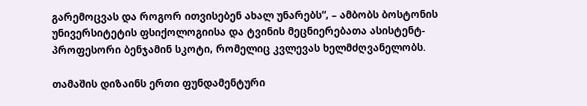გარემოცვას და როგორ ითვისებენ ახალ უნარებს“, – ამბობს ბოსტონის უნივერსიტეტის ფსიქოლოგიისა და ტვინის მეცნიერებათა ასისტენტ-პროფესორი ბენჯამინ სკოტი, რომელიც კვლევას ხელმძღვანელობს.

თამაშის დიზაინს ერთი ფუნდამენტური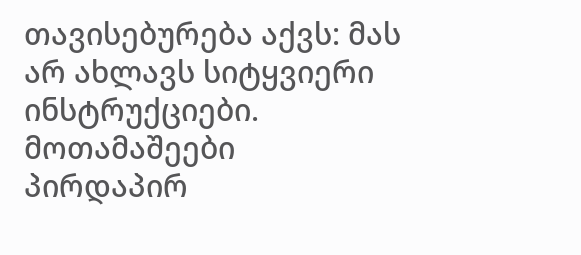თავისებურება აქვს: მას არ ახლავს სიტყვიერი ინსტრუქციები. მოთამაშეები პირდაპირ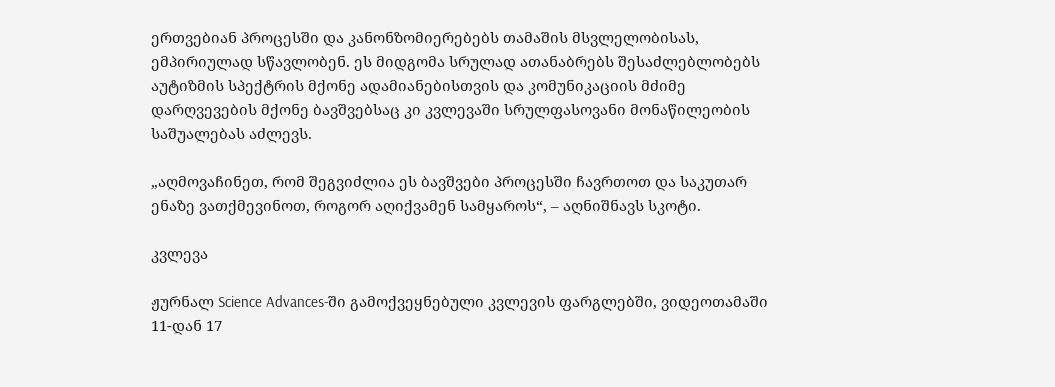ერთვებიან პროცესში და კანონზომიერებებს თამაშის მსვლელობისას, ემპირიულად სწავლობენ. ეს მიდგომა სრულად ათანაბრებს შესაძლებლობებს აუტიზმის სპექტრის მქონე ადამიანებისთვის და კომუნიკაციის მძიმე დარღვევების მქონე ბავშვებსაც კი კვლევაში სრულფასოვანი მონაწილეობის საშუალებას აძლევს.

„აღმოვაჩინეთ, რომ შეგვიძლია ეს ბავშვები პროცესში ჩავრთოთ და საკუთარ ენაზე ვათქმევინოთ, როგორ აღიქვამენ სამყაროს“, – აღნიშნავს სკოტი.

კვლევა

ჟურნალ Science Advances-ში გამოქვეყნებული კვლევის ფარგლებში, ვიდეოთამაში 11-დან 17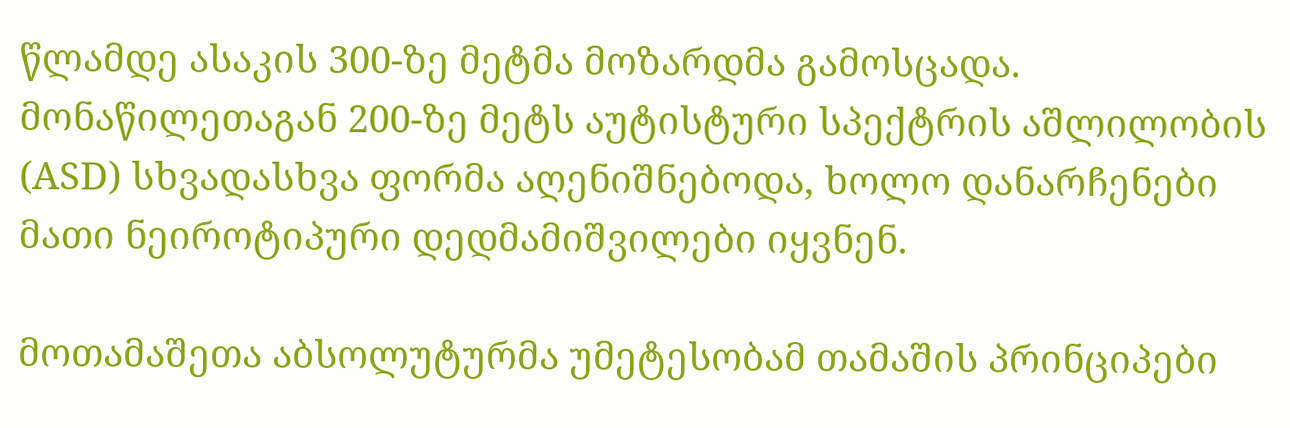წლამდე ასაკის 300-ზე მეტმა მოზარდმა გამოსცადა. მონაწილეთაგან 200-ზე მეტს აუტისტური სპექტრის აშლილობის (ASD) სხვადასხვა ფორმა აღენიშნებოდა, ხოლო დანარჩენები მათი ნეიროტიპური დედმამიშვილები იყვნენ.

მოთამაშეთა აბსოლუტურმა უმეტესობამ თამაშის პრინციპები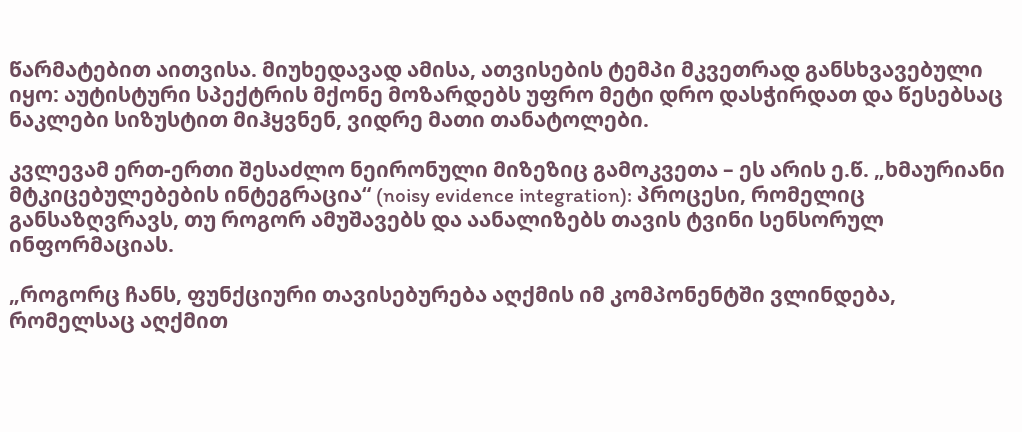წარმატებით აითვისა. მიუხედავად ამისა, ათვისების ტემპი მკვეთრად განსხვავებული იყო: აუტისტური სპექტრის მქონე მოზარდებს უფრო მეტი დრო დასჭირდათ და წესებსაც ნაკლები სიზუსტით მიჰყვნენ, ვიდრე მათი თანატოლები.

კვლევამ ერთ-ერთი შესაძლო ნეირონული მიზეზიც გამოკვეთა – ეს არის ე.წ. „ხმაურიანი მტკიცებულებების ინტეგრაცია“ (noisy evidence integration): პროცესი, რომელიც განსაზღვრავს, თუ როგორ ამუშავებს და აანალიზებს თავის ტვინი სენსორულ ინფორმაციას.

„როგორც ჩანს, ფუნქციური თავისებურება აღქმის იმ კომპონენტში ვლინდება, რომელსაც აღქმით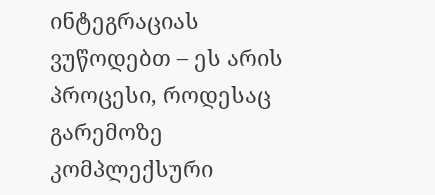ინტეგრაციას ვუწოდებთ – ეს არის პროცესი, როდესაც გარემოზე კომპლექსური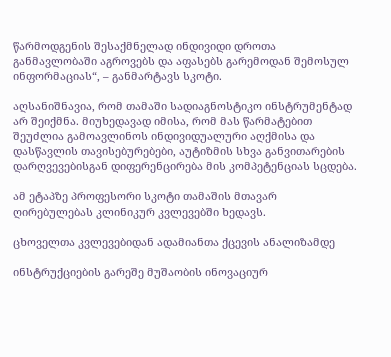წარმოდგენის შესაქმნელად ინდივიდი დროთა განმავლობაში აგროვებს და აფასებს გარემოდან შემოსულ ინფორმაციას“, – განმარტავს სკოტი.

აღსანიშნავია, რომ თამაში სადიაგნოსტიკო ინსტრუმენტად არ შეიქმნა. მიუხედავად იმისა, რომ მას წარმატებით შეუძლია გამოავლინოს ინდივიდუალური აღქმისა და დასწავლის თავისებურებები, აუტიზმის სხვა განვითარების დარღვევებისგან დიფერენცირება მის კომპეტენციას სცდება.

ამ ეტაპზე პროფესორი სკოტი თამაშის მთავარ ღირებულებას კლინიკურ კვლევებში ხედავს.

ცხოველთა კვლევებიდან ადამიანთა ქცევის ანალიზამდე

ინსტრუქციების გარეშე მუშაობის ინოვაციურ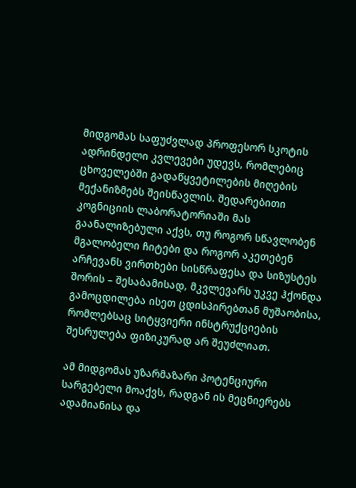მიდგომას საფუძვლად პროფესორ სკოტის ადრინდელი კვლევები უდევს, რომლებიც ცხოველებში გადაწყვეტილების მიღების მექანიზმებს შეისწავლის. შედარებითი კოგნიციის ლაბორატორიაში მას გაანალიზებული აქვს, თუ როგორ სწავლობენ მგალობელი ჩიტები და როგორ აკეთებენ არჩევანს ვირთხები სისწრაფესა და სიზუსტეს შორის – შესაბამისად, მკვლევარს უკვე ჰქონდა გამოცდილება ისეთ ცდისპირებთან მუშაობისა, რომლებსაც სიტყვიერი ინსტრუქციების შესრულება ფიზიკურად არ შეუძლიათ.

ამ მიდგომას უზარმაზარი პოტენციური სარგებელი მოაქვს, რადგან ის მეცნიერებს ადამიანისა და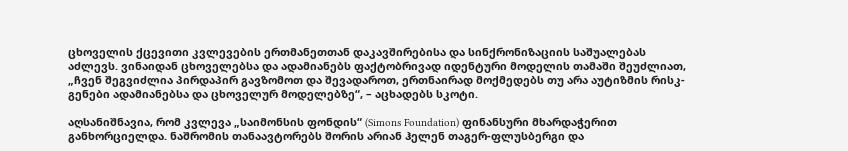ცხოველის ქცევითი კვლევების ერთმანეთთან დაკავშირებისა და სინქრონიზაციის საშუალებას აძლევს. ვინაიდან ცხოველებსა და ადამიანებს ფაქტობრივად იდენტური მოდელის თამაში შეუძლიათ, „ჩვენ შეგვიძლია პირდაპირ გავზომოთ და შევადაროთ, ერთნაირად მოქმედებს თუ არა აუტიზმის რისკ-გენები ადამიანებსა და ცხოველურ მოდელებზე“, – აცხადებს სკოტი.

აღსანიშნავია, რომ კვლევა „საიმონსის ფონდის“ (Simons Foundation) ფინანსური მხარდაჭერით განხორციელდა. ნაშრომის თანაავტორებს შორის არიან ჰელენ თაგერ-ფლუსბერგი და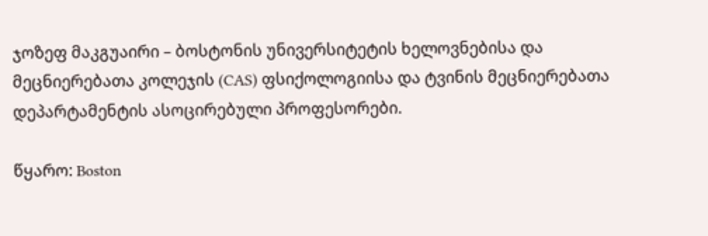ჯოზეფ მაკგუაირი – ბოსტონის უნივერსიტეტის ხელოვნებისა და მეცნიერებათა კოლეჯის (CAS) ფსიქოლოგიისა და ტვინის მეცნიერებათა დეპარტამენტის ასოცირებული პროფესორები.

წყარო: Boston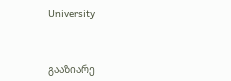University



გააზიარე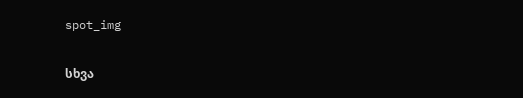spot_img

სხვა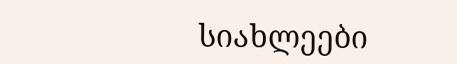სიახლეები